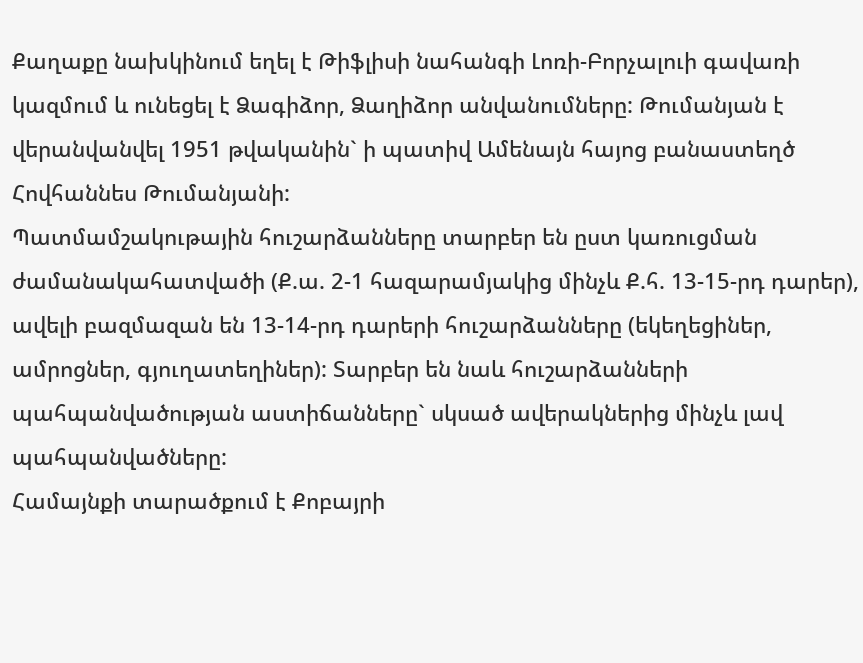Քաղաքը նախկինում եղել է Թիֆլիսի նահանգի Լոռի-Բորչալուի գավառի կազմում և ունեցել է Ձագիձոր, Ձաղիձոր անվանումները: Թումանյան է վերանվանվել 1951 թվականին` ի պատիվ Ամենայն հայոց բանաստեղծ Հովհաննես Թումանյանի:
Պատմամշակութային հուշարձանները տարբեր են ըստ կառուցման ժամանակահատվածի (Ք.ա. 2-1 հազարամյակից մինչև Ք.հ. 13-15-րդ դարեր), ավելի բազմազան են 13-14-րդ դարերի հուշարձանները (եկեղեցիներ, ամրոցներ, գյուղատեղիներ): Տարբեր են նաև հուշարձանների պահպանվածության աստիճանները` սկսած ավերակներից մինչև լավ պահպանվածները:
Համայնքի տարածքում է Քոբայրի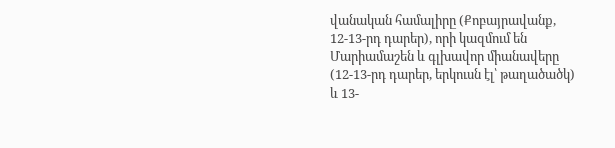վանական համալիրը (Քոբայրավանք, 12-13-րդ դարեր), որի կազմում են Մարիամաշեն և գլխավոր միանավերը (12-13-րդ դարեր, երկուսն էլ՝ թաղածածկ) և 13-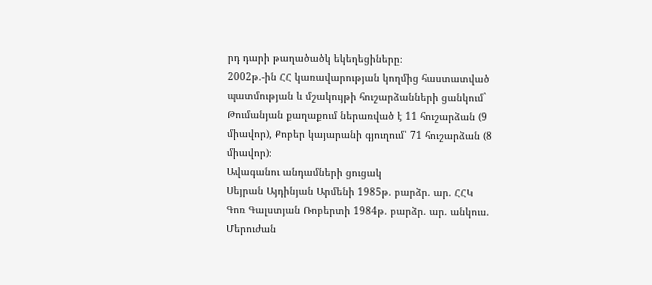րդ դարի թաղածածկ եկեղեցիները։
2002թ.-ին ՀՀ կառավարության կողմից հաստատված պատմության և մշակույթի հուշարձանների ցանկում` Թումանյան քաղաքում ներառված է 11 հուշարձան (9 միավոր), Քոբեր կայարանի գյուղում՝ 71 հուշարձան (8 միավոր)։
Ավագանու անդամների ցուցակ
Սեյրան Այդինյան Արմենի 1985թ. բարձր. ար. ՀՀԿ
Գոռ Գալստյան Ռոբերտի 1984թ. բարձր. ար. անկուս.
Մերուժան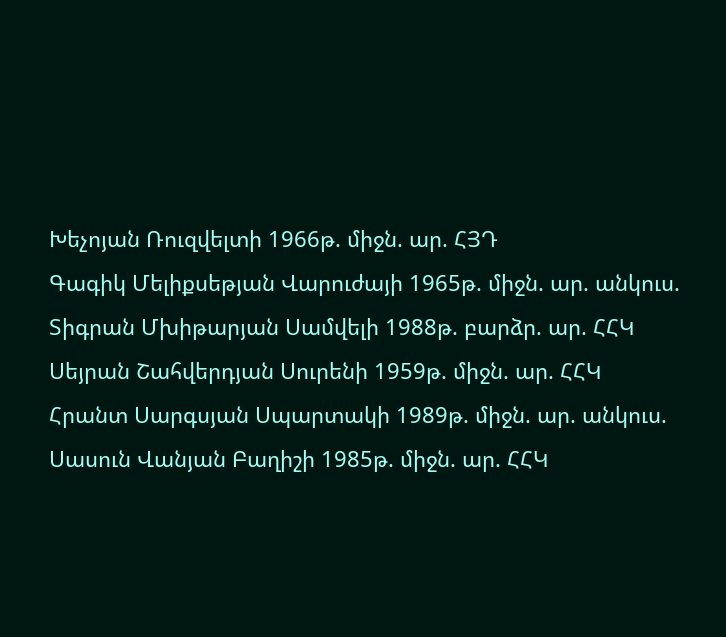Խեչոյան Ռուզվելտի 1966թ. միջն. ար. ՀՅԴ
Գագիկ Մելիքսեթյան Վարուժայի 1965թ. միջն. ար. անկուս.
Տիգրան Մխիթարյան Սամվելի 1988թ. բարձր. ար. ՀՀԿ
Սեյրան Շահվերդյան Սուրենի 1959թ. միջն. ար. ՀՀԿ
Հրանտ Սարգսյան Սպարտակի 1989թ. միջն. ար. անկուս.
Սասուն Վանյան Բաղիշի 1985թ. միջն. ար. ՀՀԿ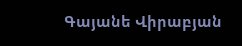Գայանե Վիրաբյան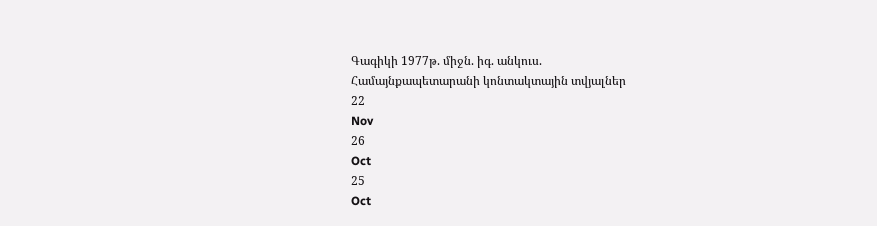Գագիկի 1977թ. միջն. իգ. անկուս.
Համայնքապետարանի կոնտակտային տվյալներ
22
Nov
26
Oct
25
Oct